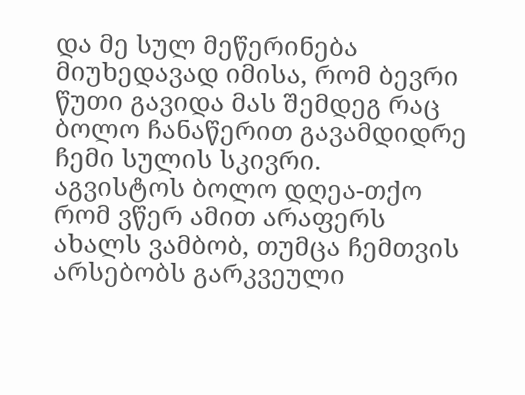და მე სულ მეწერინება მიუხედავად იმისა, რომ ბევრი წუთი გავიდა მას შემდეგ რაც ბოლო ჩანაწერით გავამდიდრე ჩემი სულის სკივრი.
აგვისტოს ბოლო დღეა-თქო რომ ვწერ ამით არაფერს ახალს ვამბობ, თუმცა ჩემთვის არსებობს გარკვეული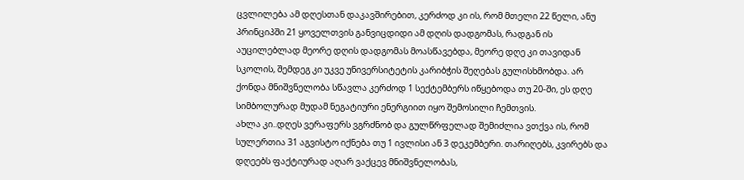ცვლილება ამ დღესთან დაკავშირებით, კერძოდ კი ის, რომ მთელი 22 წელი, ანუ პრინციპში 21 ყოველთვის განვიცდიდი ამ დღის დადგომას, რადგან ის აუცილებლად მეორე დღის დადგომას მოასწავებდა, მეორე დღე კი თავიდან სკოლის, შემდეგ კი უკვე უნივერსიტეტის კარიბჭის შეღებას გულისხმობდა. არ ქონდა მნიშვნელობა სწავლა კერძოდ 1 სექტემბერს იწყებოდა თუ 20-ში, ეს დღე სიმბოლურად მუდამ ნეგატიური ენერგიით იყო შემოსილი ჩემთვის.
ახლა კი..დღეს ვერაფერს ვგრძნობ და გულწრფელად შემიძლია ვთქვა ის, რომ სულერთია 31 აგვისტო იქნება თუ 1 ივლისი ან 3 დეკემბერი. თარიღებს, კვირებს და დღეებს ფაქტიურად აღარ ვაქცევ მნიშვნელობას,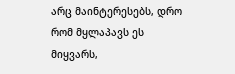არც მაინტერესებს, დრო რომ მყლაპავს ეს მიყვარს,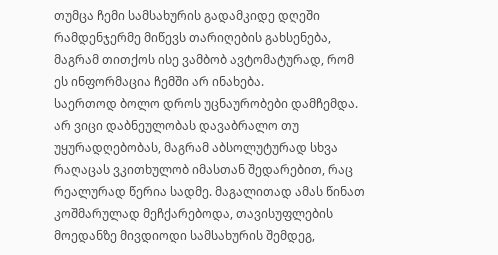თუმცა ჩემი სამსახურის გადამკიდე დღეში რამდენჯერმე მიწევს თარიღების გახსენება, მაგრამ თითქოს ისე ვამბობ ავტომატურად, რომ ეს ინფორმაცია ჩემში არ ინახება.
საერთოდ ბოლო დროს უცნაურობები დამჩემდა. არ ვიცი დაბნეულობას დავაბრალო თუ უყურადღებობას, მაგრამ აბსოლუტურად სხვა რაღაცას ვკითხულობ იმასთან შედარებით, რაც რეალურად წერია სადმე. მაგალითად ამას წინათ კოშმარულად მეჩქარებოდა, თავისუფლების მოედანზე მივდიოდი სამსახურის შემდეგ,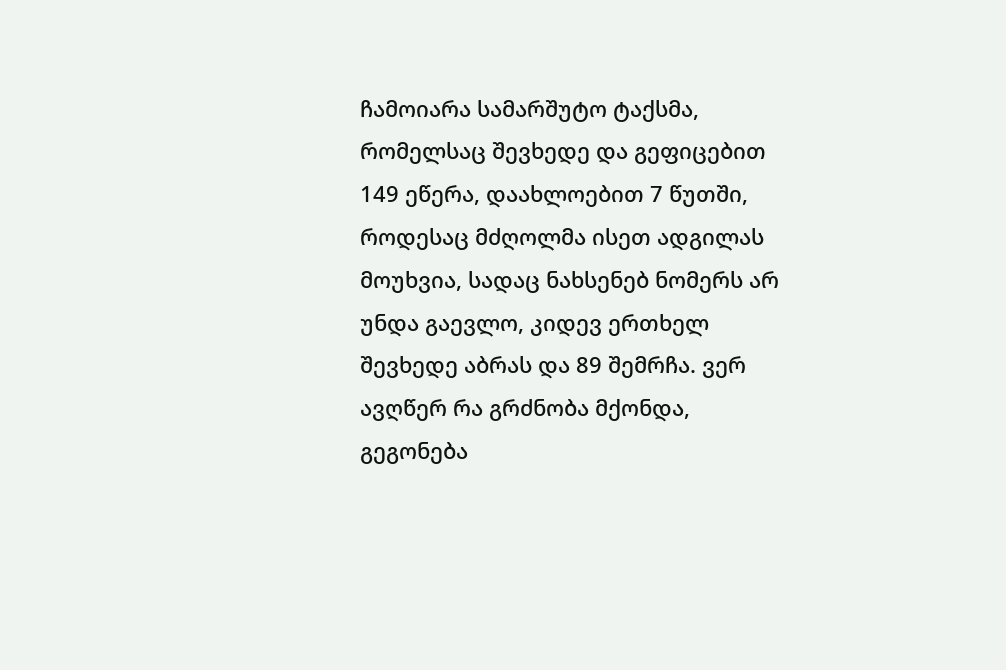ჩამოიარა სამარშუტო ტაქსმა, რომელსაც შევხედე და გეფიცებით 149 ეწერა, დაახლოებით 7 წუთში, როდესაც მძღოლმა ისეთ ადგილას მოუხვია, სადაც ნახსენებ ნომერს არ უნდა გაევლო, კიდევ ერთხელ შევხედე აბრას და 89 შემრჩა. ვერ ავღწერ რა გრძნობა მქონდა, გეგონება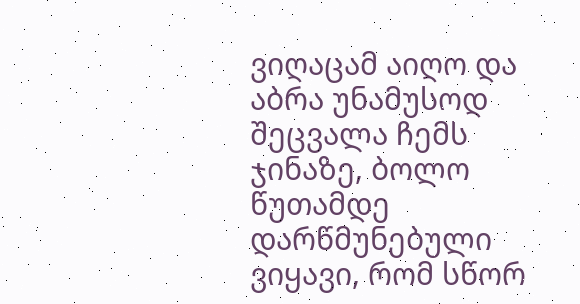ვიღაცამ აიღო და აბრა უნამუსოდ შეცვალა ჩემს ჯინაზე, ბოლო წუთამდე დარწმუნებული ვიყავი, რომ სწორ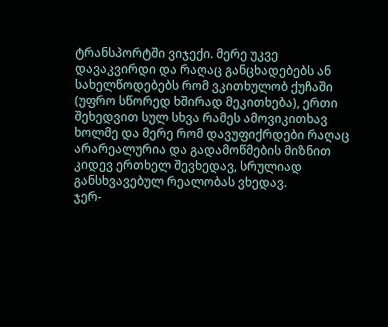ტრანსპორტში ვიჯექი. მერე უკვე დავაკვირდი და რაღაც განცხადებებს ან სახელწოდებებს რომ ვკითხულობ ქუჩაში (უფრო სწორედ ხშირად მეკითხება), ერთი შეხედვით სულ სხვა რამეს ამოვიკითხავ ხოლმე და მერე რომ დავუფიქრდები რაღაც არარეალურია და გადამოწმების მიზნით კიდევ ერთხელ შევხედავ, სრულიად განსხვავებულ რეალობას ვხედავ.
ჯერ-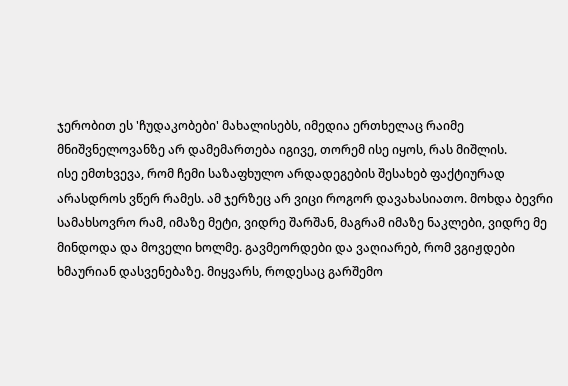ჯერობით ეს 'ჩუდაკობები' მახალისებს, იმედია ერთხელაც რაიმე მნიშვნელოვანზე არ დამემართება იგივე, თორემ ისე იყოს, რას მიშლის.
ისე ემთხვევა, რომ ჩემი საზაფხულო არდადეგების შესახებ ფაქტიურად არასდროს ვწერ რამეს. ამ ჯერზეც არ ვიცი როგორ დავახასიათო. მოხდა ბევრი სამახსოვრო რამ, იმაზე მეტი, ვიდრე შარშან, მაგრამ იმაზე ნაკლები, ვიდრე მე მინდოდა და მოველი ხოლმე. გავმეორდები და ვაღიარებ, რომ ვგიჟდები ხმაურიან დასვენებაზე. მიყვარს, როდესაც გარშემო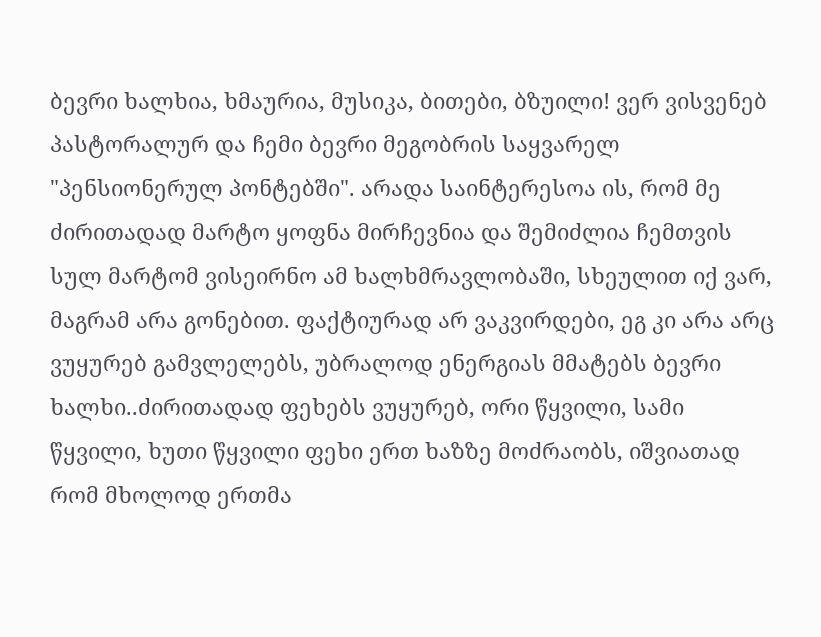ბევრი ხალხია, ხმაურია, მუსიკა, ბითები, ბზუილი! ვერ ვისვენებ პასტორალურ და ჩემი ბევრი მეგობრის საყვარელ "პენსიონერულ პონტებში". არადა საინტერესოა ის, რომ მე ძირითადად მარტო ყოფნა მირჩევნია და შემიძლია ჩემთვის სულ მარტომ ვისეირნო ამ ხალხმრავლობაში, სხეულით იქ ვარ, მაგრამ არა გონებით. ფაქტიურად არ ვაკვირდები, ეგ კი არა არც ვუყურებ გამვლელებს, უბრალოდ ენერგიას მმატებს ბევრი ხალხი..ძირითადად ფეხებს ვუყურებ, ორი წყვილი, სამი წყვილი, ხუთი წყვილი ფეხი ერთ ხაზზე მოძრაობს, იშვიათად რომ მხოლოდ ერთმა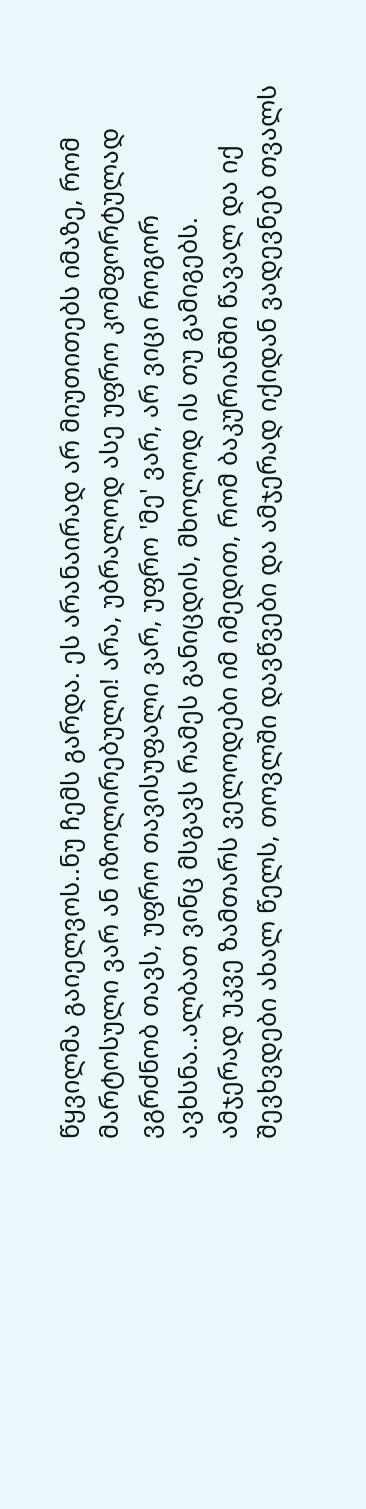წყვილმა გაიელვოს..ნუ ჩემს გარდა. ეს არანაირად არ მიუთითებს იმაზე, რომ მარტოსული ვარ ან იზოლირებული! არა, უბრალოდ ასე უფრო კომფორტულად ვგრძნობ თავს, უფრო თავისუფალი ვარ, უფრო 'მე' ვარ, არ ვიცი როგორ ავხსნა..ალბათ ვინც მსგავს რამეს განიცდის, მხოლოდ ის თუ გამიგებს.
ამჯერად უკვე ზამთარს ველოდები იმ იმედით, რომ ბაკურიანში წავალ და იქ შევხვდები ახალ წელს, თოვლში დავწვები და ამჯერად იქიდან ვადევნებ თვალს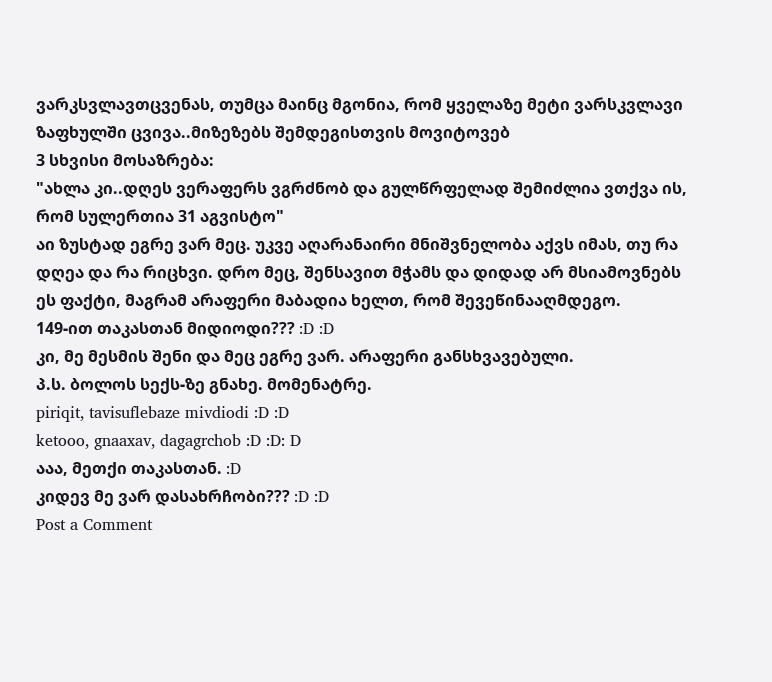ვარკსვლავთცვენას, თუმცა მაინც მგონია, რომ ყველაზე მეტი ვარსკვლავი ზაფხულში ცვივა..მიზეზებს შემდეგისთვის მოვიტოვებ
3 სხვისი მოსაზრება:
"ახლა კი..დღეს ვერაფერს ვგრძნობ და გულწრფელად შემიძლია ვთქვა ის, რომ სულერთია 31 აგვისტო"
აი ზუსტად ეგრე ვარ მეც. უკვე აღარანაირი მნიშვნელობა აქვს იმას, თუ რა დღეა და რა რიცხვი. დრო მეც, შენსავით მჭამს და დიდად არ მსიამოვნებს ეს ფაქტი, მაგრამ არაფერი მაბადია ხელთ, რომ შევეწინააღმდეგო.
149-ით თაკასთან მიდიოდი??? :D :D
კი, მე მესმის შენი და მეც ეგრე ვარ. არაფერი განსხვავებული.
პ.ს. ბოლოს სექს-ზე გნახე. მომენატრე.
piriqit, tavisuflebaze mivdiodi :D :D
ketooo, gnaaxav, dagagrchob :D :D: D
ააა, მეთქი თაკასთან. :D
კიდევ მე ვარ დასახრჩობი??? :D :D
Post a Comment